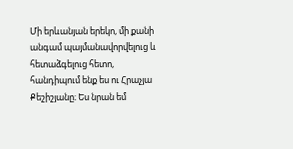Մի երևանյան երեկո, մի քանի անգամ պայմանավորվելուց և հետաձգելուց հետո, հանդիպում ենք ես ու Հրաչյա Քեշիշյանը։ Ես նրան եմ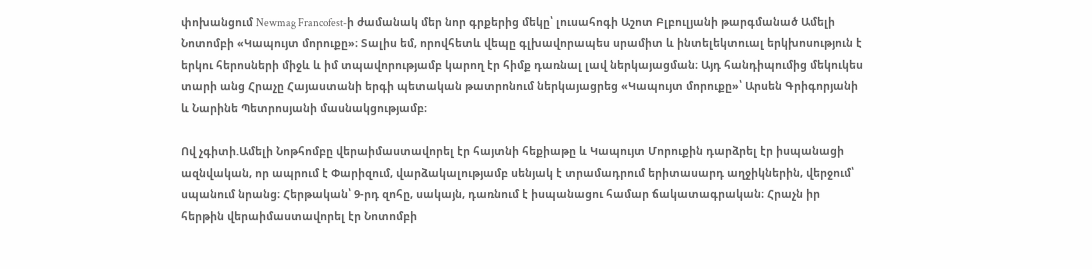փոխանցում Newmag Francofest-ի ժամանակ մեր նոր գրքերից մեկը՝ լուսահոգի Աշոտ Բլբուլյանի թարգմանած Ամելի Նոտոմբի «Կապույտ մորուքը»։ Տալիս եմ, որովհետև վեպը գլխավորապես սրամիտ և ինտելեկտուալ երկխոսություն է երկու հերոսների միջև և իմ տպավորությամբ կարող էր հիմք դառնալ լավ ներկայացման։ Այդ հանդիպումից մեկուկես տարի անց Հրաչը Հայաստանի երգի պետական թատրոնում ներկայացրեց «Կապույտ մորուքը»՝ Արսեն Գրիգորյանի և Նարինե Պետրոսյանի մասնակցությամբ։

Ով չգիտի.Ամելի Նոթհոմբը վերաիմաստավորել էր հայտնի հեքիաթը և Կապույտ Մորուքին դարձրել էր իսպանացի ազնվական, որ ապրում է Փարիզում, վարձակալությամբ սենյակ է տրամադրում երիտասարդ աղջիկներին, վերջում՝ սպանում նրանց։ Հերթական՝ 9-րդ զոհը, սակայն, դառնում է իսպանացու համար ճակատագրական։ Հրաչն իր հերթին վերաիմաստավորել էր Նոտոմբի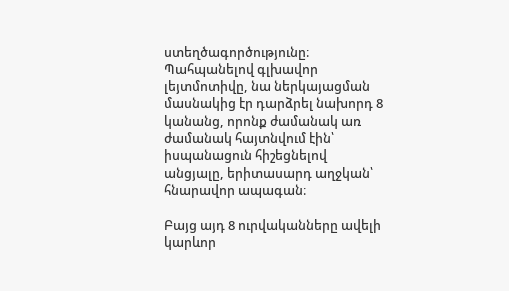ստեղծագործությունը։ Պահպանելով գլխավոր լեյտմոտիվը, նա ներկայացման մասնակից էր դարձրել նախորդ 8 կանանց, որոնք ժամանակ առ ժամանակ հայտնվում էին՝ իսպանացուն հիշեցնելով անցյալը, երիտասարդ աղջկան՝ հնարավոր ապագան։

Բայց այդ 8 ուրվականները ավելի կարևոր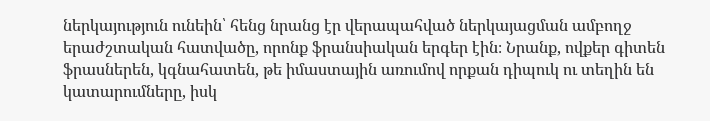ներկայություն ունեին՝ հենց նրանց էր վերապահված ներկայացման ամբողջ երաժշտական հատվածը, որոնք ֆրանսիական երգեր էին։ Նրանք, ովքեր գիտեն ֆրասներեն, կգնահատեն, թե իմաստային առումով որքան դիպուկ ու տեղին են կատարումները, իսկ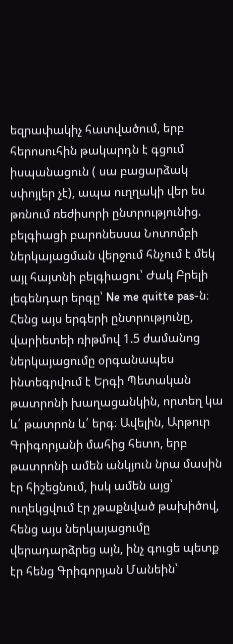եզրափակիչ հատվածում, երբ հերոսուհին թակարդն է գցում իսպանացուն ( սա բացարձակ սփոյլեր չէ), ապա ուղղակի վեր ես թռնում ռեժիսորի ընտրությունից. բելգիացի բարոնեսսա Նոտոմբի ներկայացման վերջում հնչում է մեկ այլ հայտնի բելգիացու՝ Ժակ Բրելի լեգենդար երգը՝ Ne me quitte pas-ն։
Հենց այս երգերի ընտրությունը, վարիետեի ռիթմով 1.5 ժամանոց ներկայացումը օրգանապես ինտեգրվում է Երգի Պետական թատրոնի խաղացանկին, որտեղ կա և՛ թատրոն և՛ երգ։ Ավելին, Արթուր Գրիգորյանի մահից հետո, երբ թատրոնի ամեն անկյուն նրա մասին էր հիշեցնում, իսկ ամեն այց՝ ուղեկցվում էր չթաքնված թախիծով, հենց այս ներկայացումը վերադարձրեց այն, ինչ գուցե պետք էր հենց Գրիգորյան Մանեին՝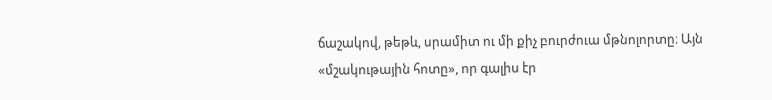ճաշակով, թեթև, սրամիտ ու մի քիչ բուրժուա մթնոլորտը։ Այն «մշակութային հոտը», որ գալիս էր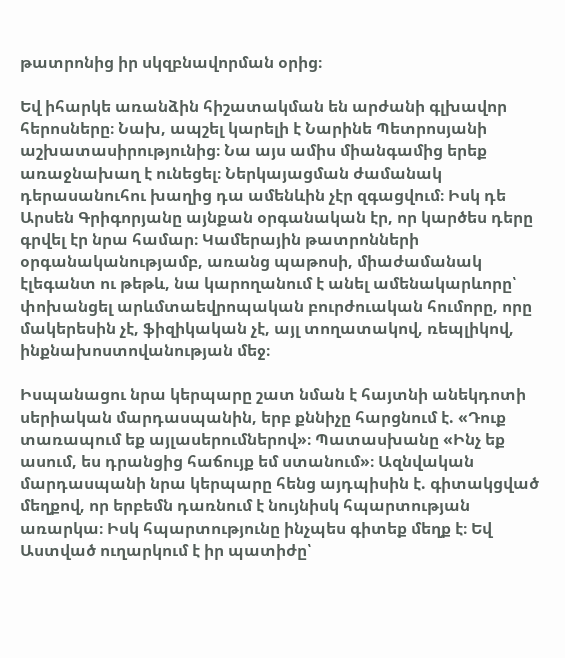թատրոնից իր սկզբնավորման օրից։

Եվ իհարկե առանձին հիշատակման են արժանի գլխավոր հերոսները։ Նախ, ապշել կարելի է Նարինե Պետրոսյանի աշխատասիրությունից։ Նա այս ամիս միանգամից երեք առաջնախաղ է ունեցել։ Ներկայացման ժամանակ դերասանուհու խաղից դա ամենևին չէր զգացվում։ Իսկ դե Արսեն Գրիգորյանը այնքան օրգանական էր, որ կարծես դերը գրվել էր նրա համար։ Կամերային թատրոնների օրգանականությամբ, առանց պաթոսի, միաժամանակ էլեգանտ ու թեթև, նա կարողանում է անել ամենակարևորը՝ փոխանցել արևմտաեվրոպական բուրժուական հումորը, որը մակերեսին չէ, ֆիզիկական չէ, այլ տողատակով, ռեպլիկով, ինքնախոստովանության մեջ։

Իսպանացու նրա կերպարը շատ նման է հայտնի անեկդոտի սերիական մարդասպանին, երբ քննիչը հարցնում է. «Դուք տառապում եք այլասերումներով»։ Պատասխանը «Ինչ եք ասում, ես դրանցից հաճույք եմ ստանում»։ Ազնվական մարդասպանի նրա կերպարը հենց այդպիսին է. գիտակցված մեղքով, որ երբեմն դառնում է նույնիսկ հպարտության առարկա։ Իսկ հպարտությունը ինչպես գիտեք մեղք է։ Եվ Աստված ուղարկում է իր պատիժը՝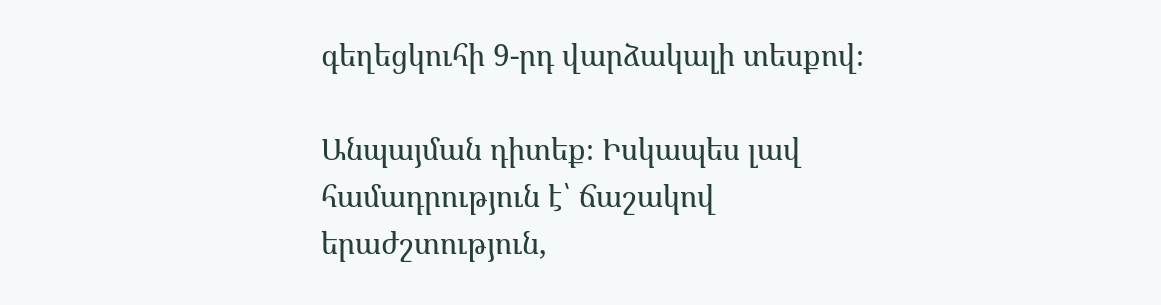գեղեցկուհի 9-րդ վարձակալի տեսքով։

Անպայման դիտեք։ Իսկապես լավ համադրություն է՝ ճաշակով երաժշտություն,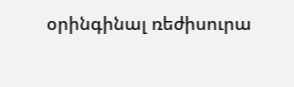օրինգինալ ռեժիսուրա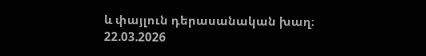և փայլուն դերասանական խաղ։
22.03.2026